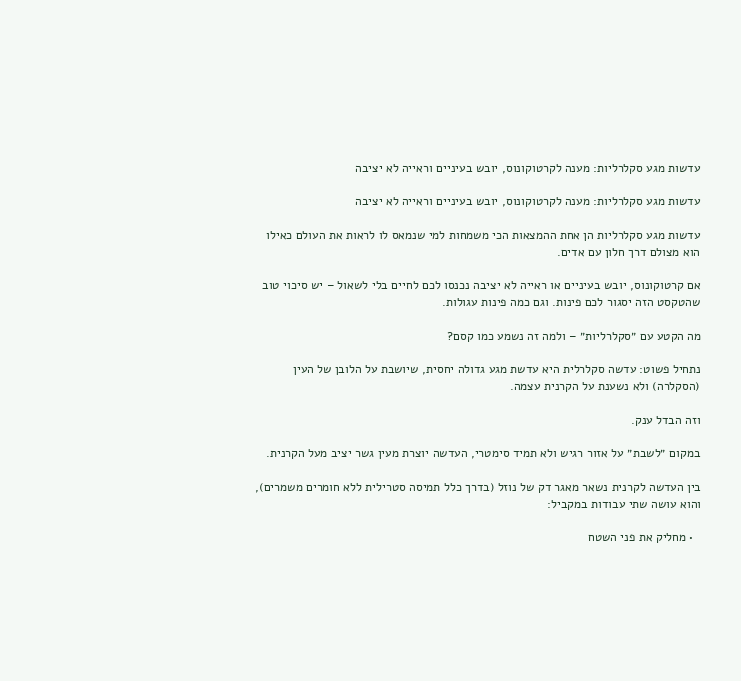עדשות מגע סקלרליות: מענה לקרטוקונוס, יובש בעיניים וראייה לא יציבה

עדשות מגע סקלרליות: מענה לקרטוקונוס, יובש בעיניים וראייה לא יציבה

עדשות מגע סקלרליות הן אחת ההמצאות הכי משמחות למי שנמאס לו לראות את העולם כאילו הוא מצולם דרך חלון עם אדים.

אם קרטוקונוס, יובש בעיניים או ראייה לא יציבה נכנסו לכם לחיים בלי לשאול – יש סיכוי טוב שהטקסט הזה יסגור לכם פינות. וגם כמה פינות עגולות.

מה הקטע עם ״סקלרליות״ – ולמה זה נשמע כמו קסם?

נתחיל פשוט: עדשה סקלרלית היא עדשת מגע גדולה יחסית, שיושבת על הלובן של העין (הסקלרה) ולא נשענת על הקרנית עצמה.

וזה הבדל ענק.

במקום ״לשבת״ על אזור רגיש ולא תמיד סימטרי, העדשה יוצרת מעין גשר יציב מעל הקרנית.

בין העדשה לקרנית נשאר מאגר דק של נוזל (בדרך כלל תמיסה סטרילית ללא חומרים משמרים), והוא עושה שתי עבודות במקביל:

  • מחליק את פני השטח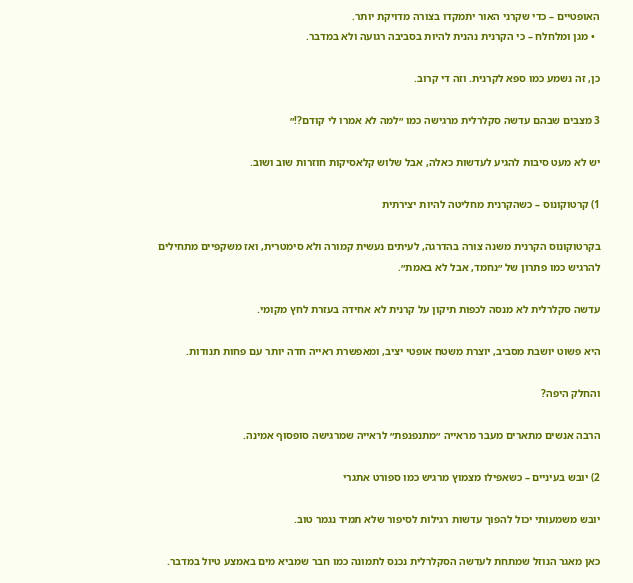האופטיים – כדי שקרני האור יתמקדו בצורה מדויקת יותר.
  • מגן ומלחלח – כי הקרנית נהנית להיות בסביבה רגועה ולא במדבר.

כן, זה נשמע כמו ספא לקרנית. וזה די קרוב.

3 מצבים שבהם עדשה סקלרלית מרגישה כמו ״למה לא אמרו לי קודם?!״

יש לא מעט סיבות להגיע לעדשות כאלה, אבל שלוש קלאסיקות חוזרות שוב ושוב.

1) קרטוקונוס – כשהקרנית מחליטה להיות יצירתית

בקרטוקונוס הקרנית משנה צורה בהדרגה, לעיתים נעשית קמורה ולא סימטרית, ואז משקפיים מתחילים להרגיש כמו פתרון של ״נחמד, אבל לא באמת״.

עדשה סקלרלית לא מנסה לכפות תיקון על קרנית לא אחידה בעזרת לחץ מקומי.

היא פשוט יושבת מסביב, יוצרת משטח אופטי יציב, ומאפשרת ראייה חדה יותר עם פחות תנודות.

והחלק היפה?

הרבה אנשים מתארים מעבר מראייה ״מתנפנפת״ לראייה שמרגישה סופסוף אמינה.

2) יובש בעיניים – כשאפילו מצמוץ מרגיש כמו ספורט אתגרי

יובש משמעותי יכול להפוך עדשות רגילות לסיפור שלא תמיד נגמר טוב.

כאן מאגר הנוזל שמתחת לעדשה הסקלרלית נכנס לתמונה כמו חבר שמביא מים באמצע טיול במדבר.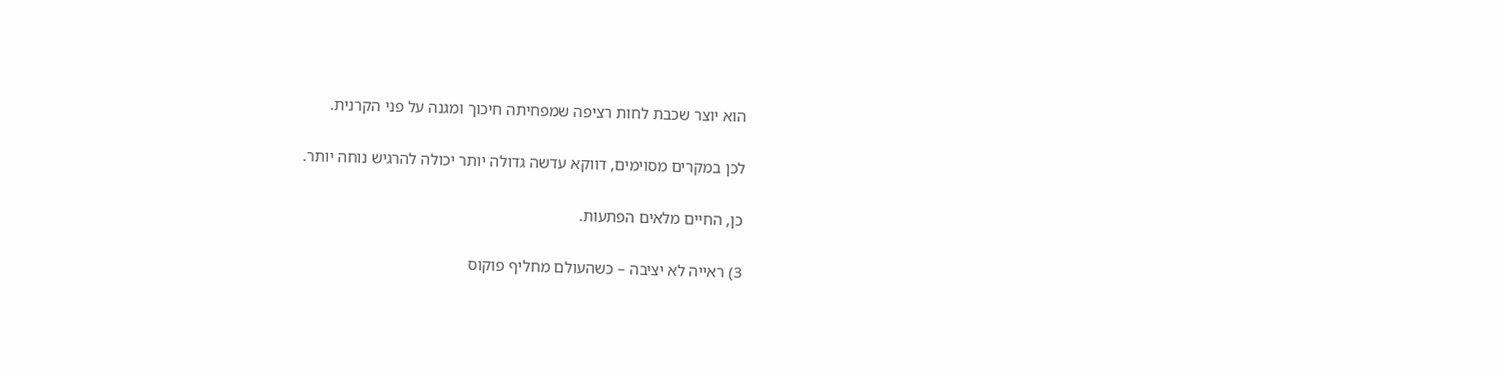הוא יוצר שכבת לחות רציפה שמפחיתה חיכוך ומגנה על פני הקרנית.

לכן במקרים מסוימים, דווקא עדשה גדולה יותר יכולה להרגיש נוחה יותר.

כן, החיים מלאים הפתעות.

3) ראייה לא יציבה – כשהעולם מחליף פוקוס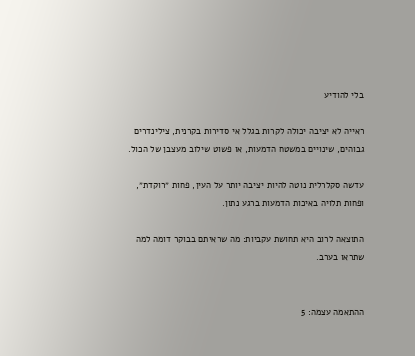בלי להודיע

ראייה לא יציבה יכולה לקרות בגלל אי סדירות בקרנית, צילינדרים גבוהים, שינויים במשטח הדמעות, או פשוט שילוב מעצבן של הכול.

עדשה סקלרלית נוטה להיות יציבה יותר על העין, פחות ״רוקדת״, ופחות תלויה באיכות הדמעות ברגע נתון.

התוצאה לרוב היא תחושת עקביות: מה שראיתם בבוקר דומה למה שתראו בערב.


ההתאמה עצמה: 5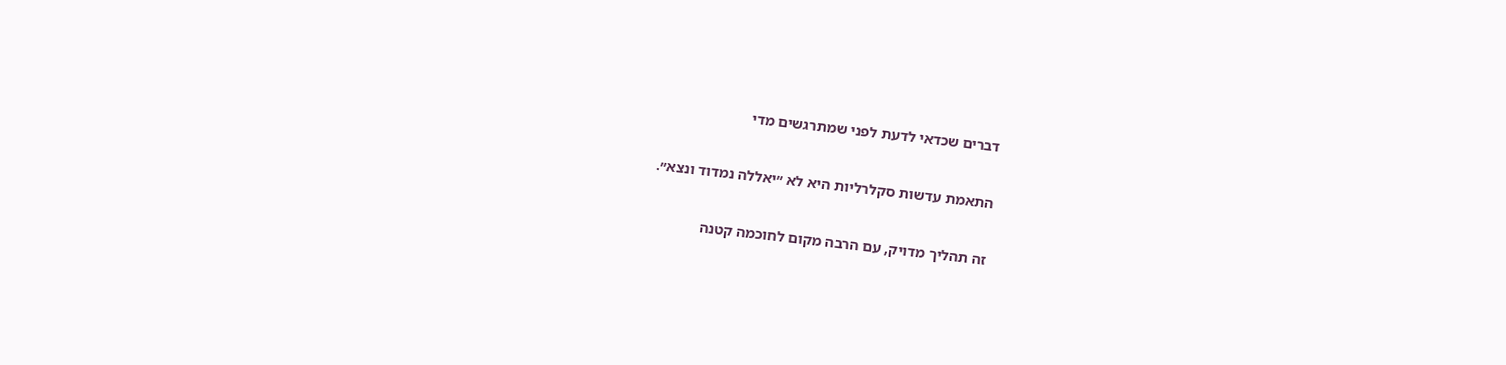דברים שכדאי לדעת לפני שמתרגשים מדי

התאמת עדשות סקלרליות היא לא ״יאללה נמדוד ונצא״.

זה תהליך מדויק, עם הרבה מקום לחוכמה קטנה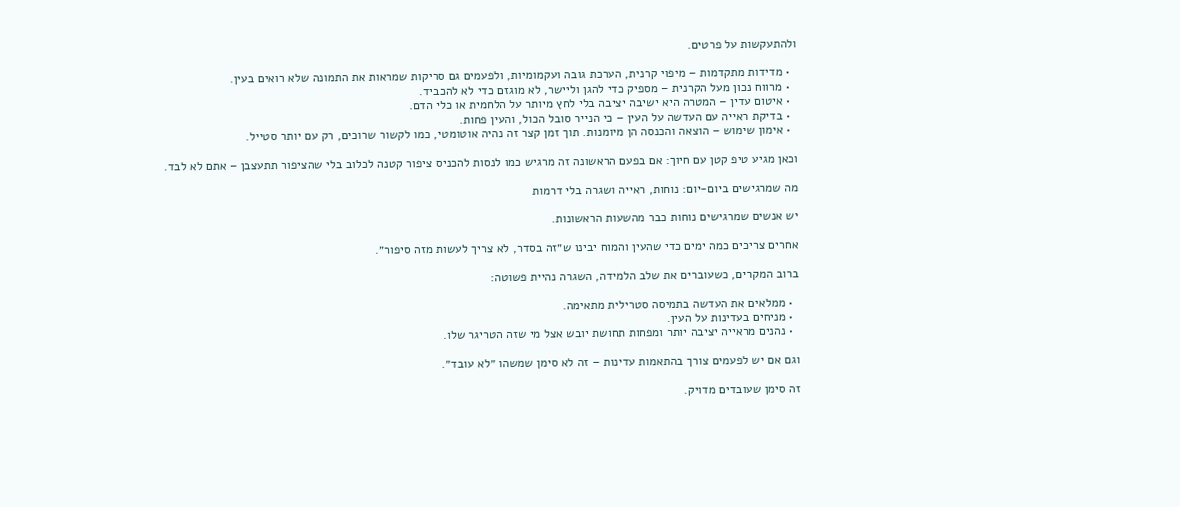ולהתעקשות על פרטים.

  • מדידות מתקדמות – מיפוי קרנית, הערכת גובה ועקמומיות, ולפעמים גם סריקות שמראות את התמונה שלא רואים בעין.
  • מרווח נכון מעל הקרנית – מספיק כדי להגן וליישר, לא מוגזם כדי לא להכביד.
  • איטום עדין – המטרה היא ישיבה יציבה בלי לחץ מיותר על הלחמית או כלי הדם.
  • בדיקת ראייה עם העדשה על העין – כי הנייר סובל הכול, והעין פחות.
  • אימון שימוש – הוצאה והכנסה הן מיומנות. תוך זמן קצר זה נהיה אוטומטי, כמו לקשור שרוכים, רק עם יותר סטייל.

וכאן מגיע טיפ קטן עם חיוך: אם בפעם הראשונה זה מרגיש כמו לנסות להכניס ציפור קטנה לכלוב בלי שהציפור תתעצבן – אתם לא לבד.

מה שמרגישים ביום-יום: נוחות, ראייה ושגרה בלי דרמות

יש אנשים שמרגישים נוחות כבר מהשעות הראשונות.

אחרים צריכים כמה ימים כדי שהעין והמוח יבינו ש״זה בסדר, לא צריך לעשות מזה סיפור״.

ברוב המקרים, כשעוברים את שלב הלמידה, השגרה נהיית פשוטה:

  • ממלאים את העדשה בתמיסה סטרילית מתאימה.
  • מניחים בעדינות על העין.
  • נהנים מראייה יציבה יותר ומפחות תחושת יובש אצל מי שזה הטריגר שלו.

וגם אם יש לפעמים צורך בהתאמות עדינות – זה לא סימן שמשהו ״לא עובד״.

זה סימן שעובדים מדויק.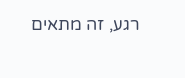רגע, זה מתאים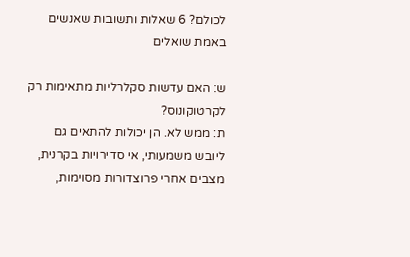לכולם? 6 שאלות ותשובות שאנשים באמת שואלים

ש: האם עדשות סקלרליות מתאימות רק לקרטוקונוס?
ת: ממש לא. הן יכולות להתאים גם ליובש משמעותי, אי סדירויות בקרנית, מצבים אחרי פרוצדורות מסוימות,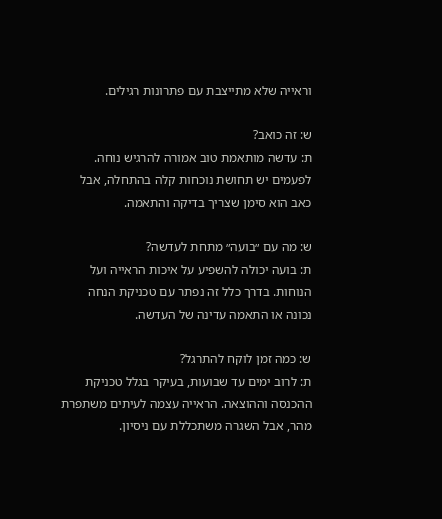וראייה שלא מתייצבת עם פתרונות רגילים.

ש: זה כואב?
ת: עדשה מותאמת טוב אמורה להרגיש נוחה. לפעמים יש תחושת נוכחות קלה בהתחלה, אבל כאב הוא סימן שצריך בדיקה והתאמה.

ש: מה עם ״בועה״ מתחת לעדשה?
ת: בועה יכולה להשפיע על איכות הראייה ועל הנוחות. בדרך כלל זה נפתר עם טכניקת הנחה נכונה או התאמה עדינה של העדשה.

ש: כמה זמן לוקח להתרגל?
ת: לרוב ימים עד שבועות, בעיקר בגלל טכניקת ההכנסה וההוצאה. הראייה עצמה לעיתים משתפרת מהר, אבל השגרה משתכללת עם ניסיון.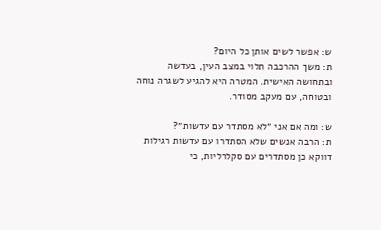ש: אפשר לשים אותן כל היום?
ת: משך ההרכבה תלוי במצב העין, בעדשה ובתחושה האישית. המטרה היא להגיע לשגרה נוחה ובטוחה, עם מעקב מסודר.

ש: ומה אם אני ״לא מסתדר עם עדשות״?
ת: הרבה אנשים שלא הסתדרו עם עדשות רגילות דווקא כן מסתדרים עם סקלרליות, כי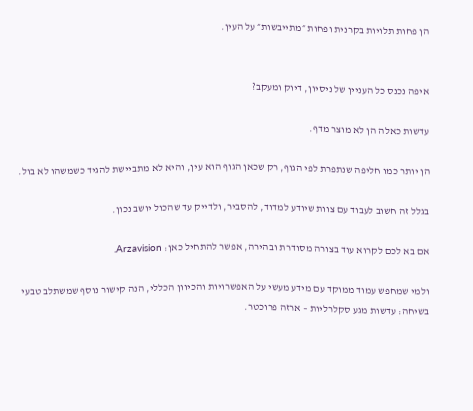הן פחות תלויות בקרנית ופחות ״מתייבשות״ על העין.


איפה נכנס כל העניין של ניסיון, דיוק ומעקב?

עדשות כאלה הן לא מוצר מדף.

הן יותר כמו חליפה שנתפרת לפי הגוף, רק שכאן הגוף הוא עין, והיא לא מתביישת להגיד כשמשהו לא בול.

בגלל זה חשוב לעבוד עם צוות שיודע למדוד, להסביר, ולדייק עד שהכול יושב נכון.

אם בא לכם לקרוא עוד בצורה מסודרת ובהירה, אפשר להתחיל כאן: Arzavision.

ולמי שמחפש עמוד ממוקד עם מידע מעשי על האפשרויות והכיוון הכללי, הנה קישור נוסף שמשתלב טבעי בשיחה: עדשות מגע סקלרליות – ארזה פרוכטר.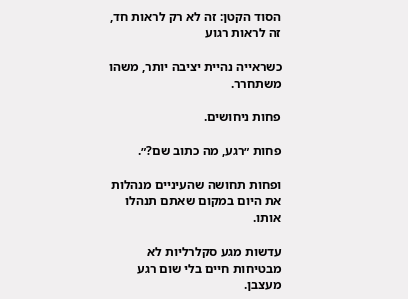הסוד הקטן: זה לא רק לראות חד, זה לראות רגוע

כשראייה נהיית יציבה יותר, משהו משתחרר.

פחות ניחושים.

פחות ״רגע, מה כתוב שם?״.

ופחות תחושה שהעיניים מנהלות את היום במקום שאתם תנהלו אותו.

עדשות מגע סקלרליות לא מבטיחות חיים בלי שום רגע מעצבן.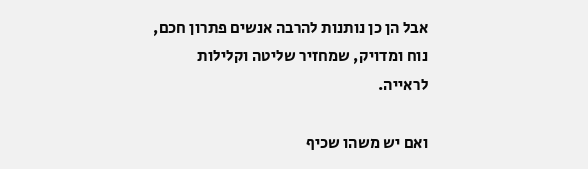אבל הן כן נותנות להרבה אנשים פתרון חכם, נוח ומדויק, שמחזיר שליטה וקלילות לראייה.

ואם יש משהו שכיף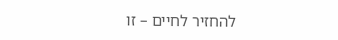להחזיר לחיים – זו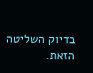בדיוק השליטה הזאת.